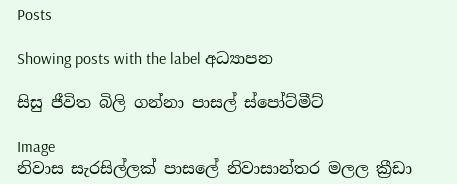Posts

Showing posts with the label අධ්‍යාපන

සිසු ජීවිත බිලි ගන්නා පාසල් ස්පෝට්මීට්

Image
නිවාස සැරසිල්ලක් පාසලේ නිවාසාන්තර මලල ක්‍රීඩා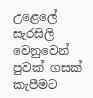උළෙලේ සැරසිලි වෙනුවෙන් පුවක් ගසක් කැපීමට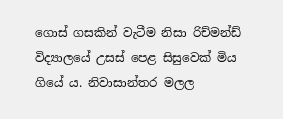ගොස් ගසකින් වැටීම නිසා රිච්මන්ඩ් විද්‍යාලයේ උසස් පෙළ සිසුවෙක් මිය ගියේ ය. නිවාසාන්තර මලල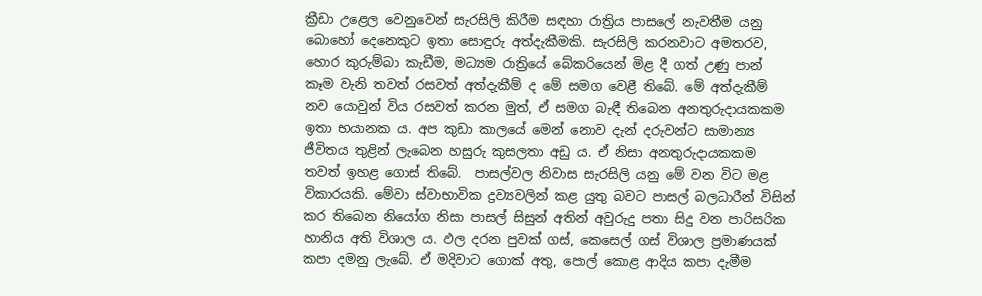ක්‍රීඩා උළෙල වෙනුවෙන් සැරසිලි කිරීම සඳහා රාත්‍රිය පාසලේ නැවතීම යනු බොහෝ දෙනෙකුට ඉතා සොඳුරු අත්දැකීමකි. සැරසිලි කරනවාට අමතරව, හොර කුරුම්බා කැඩීම, මධ්‍යම රාත්‍රියේ බේකරියෙන් මිළ දී ගත් උණු පාන් කෑම වැනි තවත් රසවත් අත්දැකීම් ද මේ සමග වෙළී තිබේ. මේ අත්දැකීම් නව යොවුන් විය රසවත් කරන මුත්, ඒ සමග බැඳී තිබෙන අනතුරුදායකකම ඉතා භයානක ය. අප කුඩා කාලයේ මෙන් නොව දැන් දරුවන්ට සාමාන්‍ය ජීවිතය තුළින් ලැබෙන හසුරු කුසලතා අඩු ය. ඒ නිසා අනතුරුදායකකම  තවත් ඉහළ ගොස් තිබේ.  පාසල්වල නිවාස සැරසිලි යනු මේ වන විට මළ විකාරයකි. මේවා ස්වාභාවික ද්‍රව්‍යවලින් කළ යුතු බවට පාසල් බලධාරීන් විසින් කර තිබෙන නියෝග නිසා පාසල් සිසුන් අතින් අවුරුදු පතා සිදු වන පාරිසරික හානිය අති විශාල ය. ඵල දරන පුවක් ගස්, කෙසෙල් ගස් විශාල ප්‍රමාණයක් කපා දමනු ලැබේ. ඒ මදිවාට ගොක් අතු, පොල් කොළ ආදිය කපා දැමීම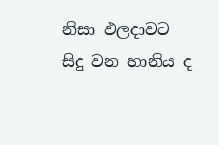නිසා ඵලදාවට සිදු වන හානිය ද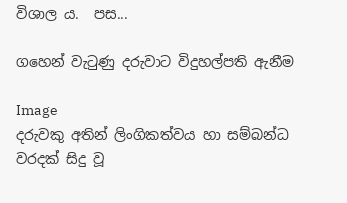විශාල ය.  පස...

ගහෙන් වැටුණු දරුවාට විදුහල්පති ඇනීම

Image
දරුවකු අතින් ලිංගිකත්වය හා සම්බන්ධ වරදක් සිදු වූ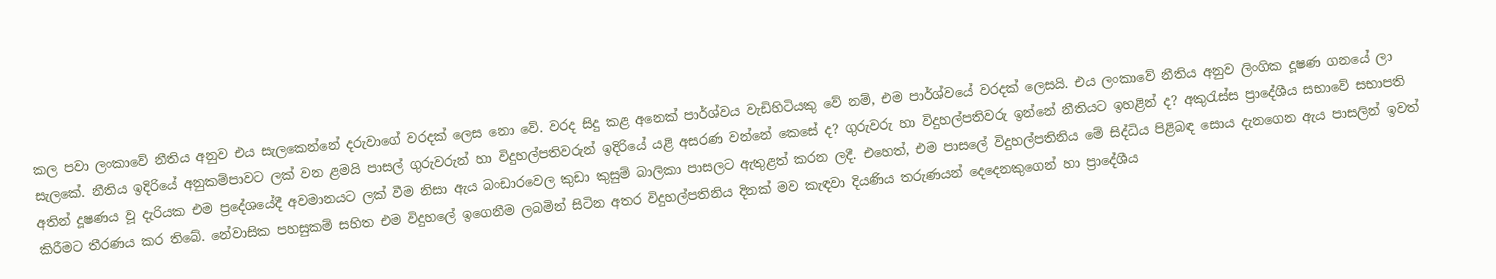කල පවා ලංකාවේ නීතිය අනුව එය සැලකෙන්නේ දරුවාගේ වරදක් ලෙස නො වේ. වරද සිදු කළ අනෙක් පාර්ශ්වය වැඩිහිටියකු වේ නම්, එම පාර්ශ්වයේ වරදක් ලෙසයි. එය ලංකාවේ නීතිය අනුව ලිංගික දූෂණ ගන‍යේ ලා සැලකේ. නීතිය ඉදිරියේ අනුකම්පාවට ලක් වන ළමයි පාසල් ගුරුවරුන් හා විදුහල්පතිවරුන් ඉදිරියේ යළි අසරණ වන්නේ කෙසේ ද? ගුරුවරු හා විදුහල්පතිවරු ඉන්නේ නීතියට ඉහළින් ද? අකුරැස්ස ප්‍රාදේශීය සභාවේ සභාපති අතින් දූෂණය වූ දැරියක එම ප්‍රදේශයේදී අවමානයට ලක් වීම නිසා ඇය බංඩාරවෙල කුඩා කුසුම් බාලිකා පාසලට ඇතුළත් කරන ලදී. එහෙත්, එම පාසලේ විදුහල්පතිනිය මේ සිද්ධිය පිළිබඳ සොය දැනගෙන ඇය පාසලින් ඉවත් කිරීමට තීරණය කර තිබේ. නේවාසික පහසුකම් සහිත එම විදුහලේ ඉගෙනීම ලබමින් සිටින අතර විදුහල්පතිනිය දිනක්‌ මව කැඳවා දියණිය තරුණයන් දෙදෙනකුගෙන් හා ප්‍රාදේශීය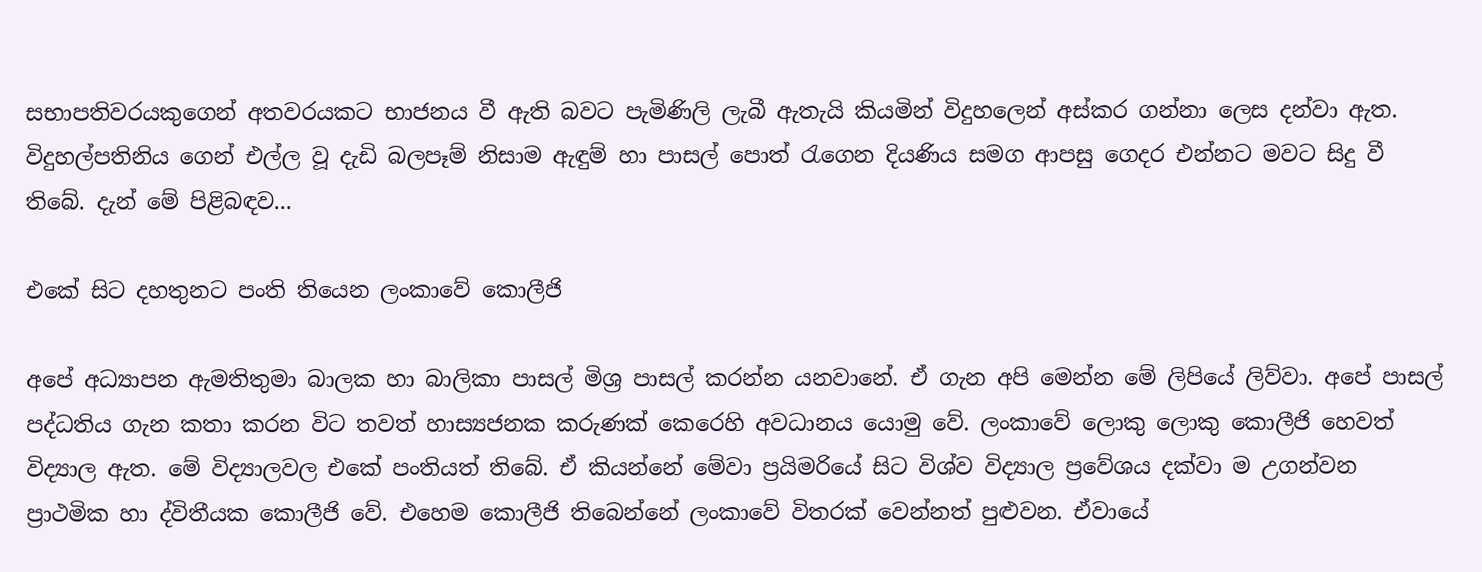සභාපතිවරයකුගෙන් අතවරයකට භාජනය වී ඇති බවට පැමිණිලි ලැබී ඇතැයි කියමින් විදුහලෙන් අස්‌කර ගන්නා ලෙස දන්වා ඇත. විදුහල්පතිනිය ගෙන් එල්ල වූ දැඩි බලපෑම් නිසාම ඇඳුම් හා පාසල් පොත් රැගෙන දියණිය සමග ආපසු ගෙදර එන්නට මවට සිදු වී තිබේ. දැන් මේ පිළිබඳව...

එකේ සිට දහතුනට පංති තියෙන ලංකාවේ කොලීජි

අපේ අධ්‍යාපන ඇමතිතුමා බාලක හා බාලිකා පාසල් මිශ්‍ර පාසල් කරන්න යනවානේ. ඒ ගැන අපි මෙන්න මේ ලිපියේ ලිව්වා. අපේ පාසල් පද්ධතිය ගැන කතා කරන විට තවත් හාස්‍යජනක කරුණක් කෙරෙහි අවධානය යොමු ‍වේ. ලංකාවේ ලොකු ලොකු කොලීජි හෙවත් විද්‍යාල ඇත. මේ විද්‍යාලවල එකේ පංතියත් තිබේ. ඒ කියන්නේ මේවා ප්‍රයිමරියේ සිට විශ්ව විද්‍යාල ප්‍රවේශය දක්වා ම උගන්වන ප්‍රාථමික හා ද්විතීයක කොලීජි වේ. එහෙම කොලීජි තිබෙන්නේ ලංකාවේ විතරක් වෙන්නත් පුළුවන. ඒවායේ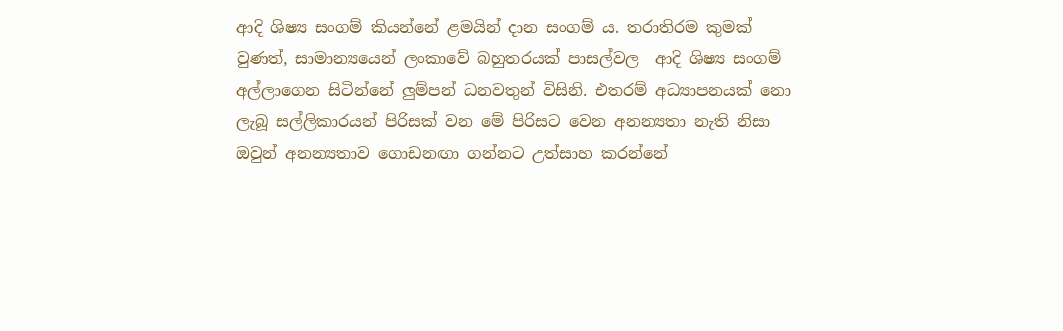ආදි ශිෂ්‍ය සංගම් කියන්නේ ළමයින් දාන සංගම් ය. තරාතිරම කුමක් වුණත්, සාමාන්‍යයෙන් ලංකාවේ බහුතරයක් පාසල්වල  ආදි ශිෂ්‍ය සංගම් අල්ලාගෙන සිටින්නේ ලුම්පන් ධනවතුන් විසිනි. එතරම් අධ්‍යාපනයක් නො ලැබූ සල්ලිකාරයන් පිරිසක් වන මේ පිරිසට වෙන අනන්‍යතා නැති නිසා ඔවුන් අනන්‍යතාව ගොඩනඟා ගන්නට උත්සාහ කරන්නේ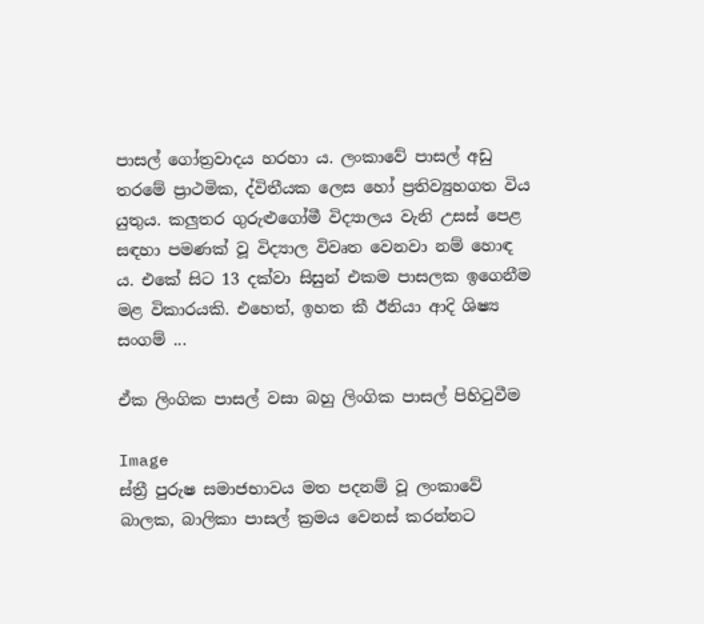පාසල් ගෝත්‍රවාදය හරහා ය. ලංකාවේ පාසල් අඩු තරමේ ප්‍රාථමික, ද්විතීයක ලෙස හෝ ප්‍රතිව්‍යුහගත විය යුතුය. කලුතර ගුරුළුගෝමී විද්‍යාලය වැනි උසස් පෙළ සඳහා පමණක් වූ විද්‍යාල විවෘත වෙනවා නම් හොඳ ය. එකේ සිට 13 දක්වා සිසුන් එකම පාසලක ඉගෙනීම මළ විකාරයකි. එහෙත්, ඉහත කී ඊනියා ආදි ශිෂ්‍ය සංගම් ...

ඒක ලිංගික පාසල් වසා බහු ලිංගික පාසල් පිහිටුවීම

Image
ස්ත්‍රී පුරුෂ සමාජභාවය මත පදනම් වූ ලංකාවේ බාලක, බාලිකා පාසල් ක්‍රමය වෙනස් කරන්නට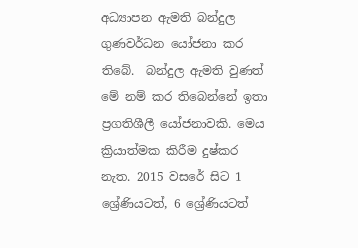අධ්‍යාපන ඇමති බන්දුල ගුණවර්ධන යෝජනා කර තිබේ.  බන්දුල ඇමති වුණත් මේ නම් කර තිබෙන්නේ ඉතා ප්‍රගතිශීලී යෝජනාවකි. මෙය ක්‍රියාත්මක කිරීම දුෂ්කර නැත. 2015 වසරේ සිට 1 ශ්‍රේණියටත්, 6 ශ්‍රේණියටත්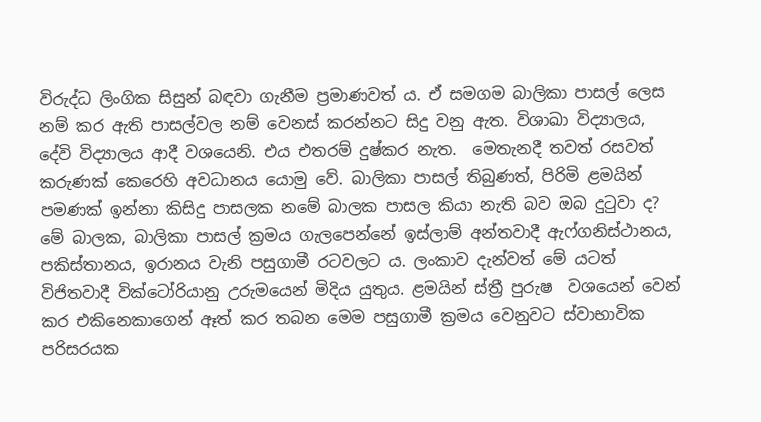විරුද්ධ ලිංගික සිසුන් බඳවා ගැනීම ප්‍රමාණවත් ය. ඒ සමගම බාලිකා පාසල් ලෙස නම් කර ඇති පාසල්වල නම් වෙනස් කරන්නට සිදු වනු ඇත. විශාඛා විද්‍යාලය,  දේවි විද්‍යාලය ආදී වශයෙනි. එය එතරම් දුෂ්කර නැත.  මෙතැනදී තවත් රසවත් කරුණක් කෙරෙහි අවධානය යොමු වේ. බාලිකා පාසල් තිබුණත්, පිරිමි ළමයින් පමණක් ඉන්නා කිසිදු පාසලක නමේ බාලක පාසල කියා නැති බව ඔබ දුටුවා ද? මේ බාලක, බාලිකා පාසල් ක්‍රමය ගැලපෙන්නේ ඉස්ලාම් අන්තවාදී ඇෆ්ගනිස්ථානය, පකිස්තානය, ඉරානය වැනි පසුගාමී රටවලට ය. ලංකාව දැන්වත් මේ යටත් විජිතවාදී වික්ටෝරියානු උරුමයෙන් මිදිය යුතුය. ළමයින් ස්ත්‍රී පුරුෂ  වශයෙන් වෙන් කර එකිනෙකාගෙන් ඈත් කර තබන මෙම පසුගාමී ක්‍රමය වෙනුවට ස්වාභාවික පරිසරයක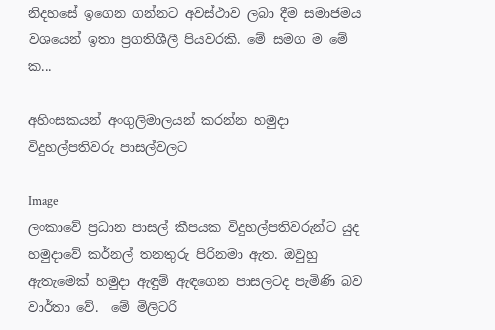නිදහසේ ඉගෙන ගන්නට අවස්ථාව ලබා දීම සමාජමය වශයෙන් ඉතා ප්‍රගතිශීලී පියවරකි. මේ සමග ම මේ ක...

අහිංසකයන් අංගුලිමාලයන් කරන්න හමුදා විදුහල්පතිවරු පාසල්වලට

Image
ලංකාවේ ප්‍රධාන පාසල් කීපයක විදුහල්පතිවරුන්ට යුද හමුදාවේ කර්නල් තනතුරු පිරිනමා ඇත. ඔවුහු ඇතැමෙක් හමුදා ඇඳුම් ඇඳගෙන පාසලටද පැමිණි බව වාර්තා‍ වේ.  මේ මිලිටරි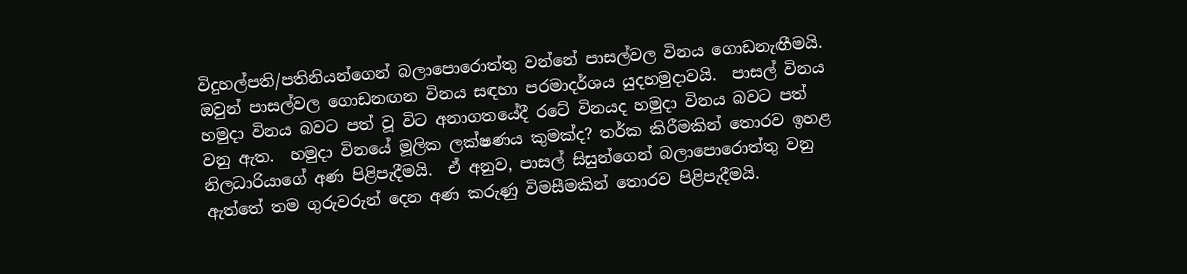විදුහල්පති/පතිනියන්ගෙන් බලාපොරොත්තු වන්නේ පාසල්වල විනය ගොඩනැඟීමයි. ඔවුන් පාසල්වල ගොඩනඟන විනය සඳහා පරමාදර්ශය යුදහමුදාවයි.  පාසල් විනය හමුදා විනය බවට පත් වූ විට අනාගතයේදී රටේ විනයද හමුදා විනය බවට පත් වනු ඇත.  හමුදා විනයේ මූලික ලක්ෂණය කුමක්ද? තර්ක කිරීමකින් තොරව ඉහළ නිලධාරියාගේ අණ පිළිපැදීමයි.  ඒ අනුව, පාසල් සිසුන්ගෙන් බලාපොරොත්තු වනු ඇත්තේ තම ගුරුවරුන් දෙන අණ කරුණු විමසීමකින් තොරව පිළිපැදීමයි.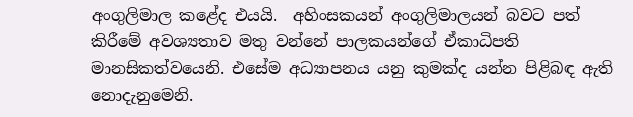අංගුලිමාල කළේද එයයි.  අහිංසකයන් අංගුලිමාලයන් බවට පත් කිරීමේ අවශ්‍යතාව මතු වන්නේ පාලකයන්ගේ ඒකාධිපති මානසිකත්වයෙනි. එසේම අධ්‍යාපනය යනු කුමක්ද යන්න පිළිබඳ ඇති නොදැනුමෙනි.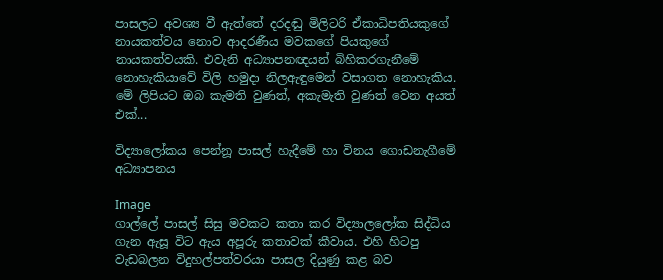පාසලට අවශ්‍ය වී ඇත්තේ දරදඬු මිලිටරි ඒකාධිපතියකුගේ නායකත්වය නොව ආදරණීය මවකගේ පියකුගේ නායකත්වයකි. එවැනි අධ්‍යාපනඥයන් බිහිකරගැනීමේ නොහැකියාවේ විලි හමුදා නිලඇඳුමෙන් වසාගත නොහැකිය. මේ ලිපියට ඔබ කැමති වුණත්, අකැමැති වුණත් වෙන අයත් එක්...

විද්‍යාලෝකය පෙන්නූ පාසල් හැදීමේ හා විනය ගොඩනැගීමේ අධ්‍යාපනය

Image
ගාල්ලේ පාසල් සිසු මවකට කතා කර විද්‍යාලලෝක සිද්ධිය ගැන ඇසූ විට ඇය අපූරු කතාවක් කීවාය. එහි හිටපු වැඩබලන විදුහල්පත්වරයා පාසල දියුණු කළ බව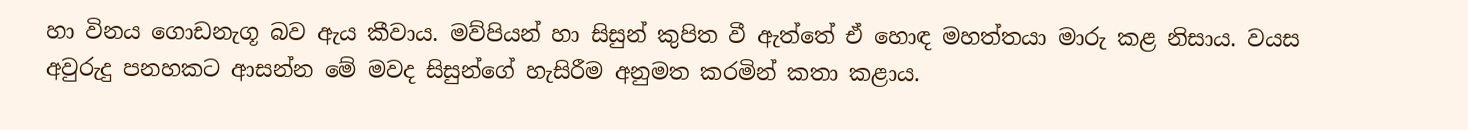හා විනය ගොඩනැගූ බව ඇය කීවාය. මව්පියන් හා සිසුන් කුපිත වී ඇත්තේ ඒ හොඳ මහත්තයා මාරු කළ නිසාය. වයස අවුරුදු පනහකට ආසන්න මේ මවද සිසුන්ගේ හැසිරීම අනුමත කරමින් කතා කළාය.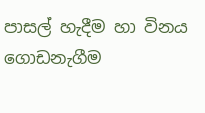පාසල් හැදීම හා විනය ගොඩනැගීම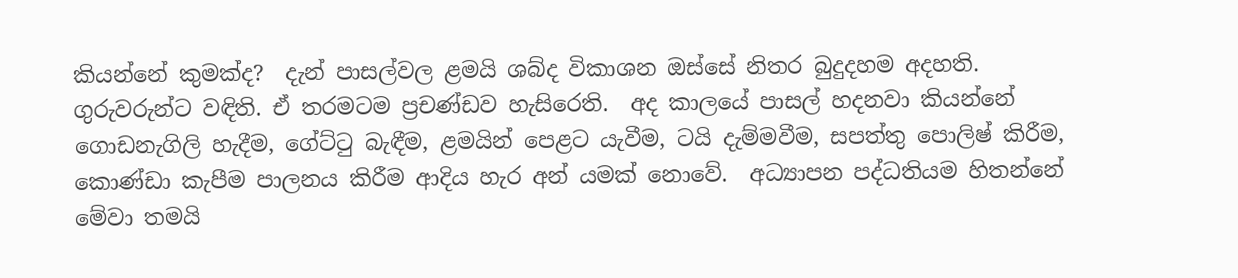කියන්නේ කුමක්ද?  දැන් පාසල්වල ළමයි ශබ්ද විකාශන ඔස්සේ නිතර බුදුදහම අදහති. ගුරුවරුන්ට වඳිති. ඒ තරමටම ප්‍රචණ්ඩව හැසිරෙති.  අද කාලයේ පාසල් හදනවා කියන්නේ ගොඩනැගිලි හැදීම, ගේට්ටු බැඳීම, ළමයින් පෙළට යැවීම, ටයි දැම්මවීම, සපත්තු පොලිෂ් කිරීම, කොණ්ඩා කැපීම පාලනය කිරීම ආදිය හැර අන් යමක් නොවේ.  අධ්‍යාපන පද්ධතියම හිතන්නේ මේවා තමයි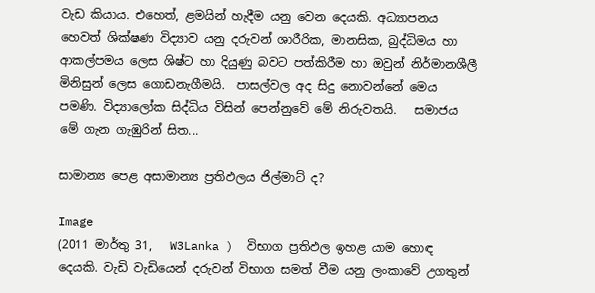වැඩ කියාය. එහෙත්, ළමයින් හැදීම යනු වෙන දෙයකි. අධ්‍යාපනය හෙවත් ශික්ෂණ විද්‍යාව යනු දරුවන් ශාරීරික, මානසික, බුද්ධිමය හා ආකල්පමය ලෙස ශිෂ්ට හා දියුණු බවට පත්කිරීම හා ඔවුන් නිර්මානශීලී මිනිසුන් ලෙස ගොඩනැගීමයි.  පාසල්වල අද සිදු නොවන්නේ මෙය පමණි. විද්‍යාලෝක සිද්ධිය විසින් පෙන්නුවේ මේ නිරුවතයි.   සමාජය මේ ගැන ගැඹුරින් සිත...

සාමාන්‍ය පෙළ අසාමාන්‍ය ප්‍රතිඵලය ජිල්මාට් ද?

Image
(2011 මාර්තු 31,   W3Lanka )  විභාග ප්‍රතිඵල ඉහළ යාම හොඳ දෙයකි. වැඩි වැඩියෙන් දරුවන් විභාග සමත් වීම යනු ලංකාවේ උගතුන්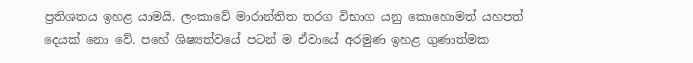ප්‍රතිශතය ඉහළ යාමයි. ලංකාවේ මාරාන්තිත තරග විභාග යනු කොහොමත් යහපත් දෙයක් නො වේ. පහේ ශිෂ්‍යත්වයේ පටන් ම ඒවායේ අරමුණ ඉහළ ගුණාත්මක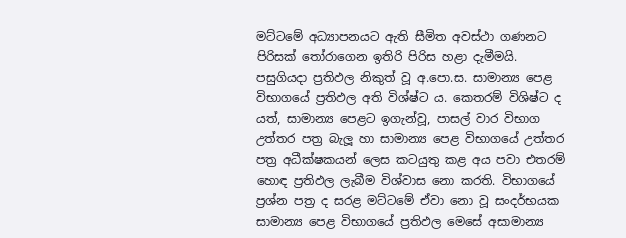මට්ටමේ අධ්‍යාපනයට ඇති සීමිත අවස්ථා ගණනට පිරිසක් තෝරාගෙන ඉතිරි පිරිස හළා දැමීමයි. පසුගියදා ප්‍රතිඵල නිකුත් වූ අ.පො.ස. සාමාන්‍ය පෙළ විභාගයේ ප්‍රතිඵල අති විශ්ෂ්ට ය. කෙතරම් විශිෂ්ට ද යත්, සාමාන්‍ය පෙළට ඉගැන්වූ, පාසල් වාර විභාග උත්තර පත්‍ර බැලූ හා සාමාන්‍ය පෙළ විභාගයේ උත්තර පත්‍ර අධීක්ෂකයන් ලෙස කටයුතු කළ අය පවා එතරම් හොඳ ‍ප්‍රතිඵල ලැබීම විශ්වාස නො කරති. විභාගයේ ප්‍රශ්න පත්‍ර ද සරළ මට්ටමේ ඒවා නො වූ සංදර්භයක සාමාන්‍ය පෙළ විභාගයේ ප්‍රතිඵල මෙසේ අසාමාන්‍ය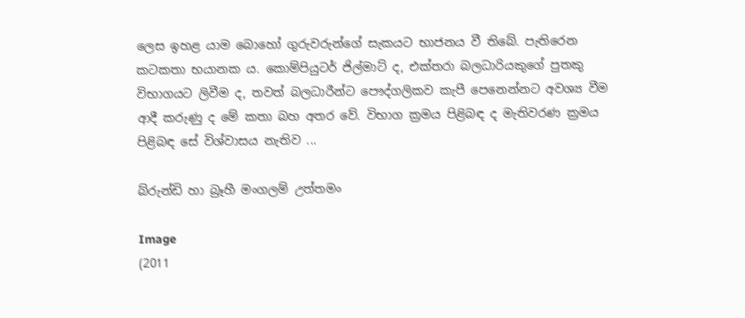ලෙස ඉහළ යාම බොහෝ ගුරුවරුන්ගේ සැකයට භාජනය වී තිබේ. පැතිරෙන කටකතා භයානක ය. කොම්පියුටර් ජිල්මාට් ද, එක්තරා බලධාරියකුගේ පුතකු විභාගයට ලිවීම ද, තවත් බලධාරීන්ට පෞද්ගලිකව කැපී පෙනෙන්නට අවශ්‍ය වීම ආදී කරුණු ද මේ කතා බහ අතර වේ. විභාග ක්‍රමය පිළිබඳ ද මැතිවරණ ක්‍රමය පිළිබඳ සේ විශ්වාසය නැතිව ...

බ්රුන්ඩි හා බ්‍රෑහී මංගලම් උත්තමං

Image
(2011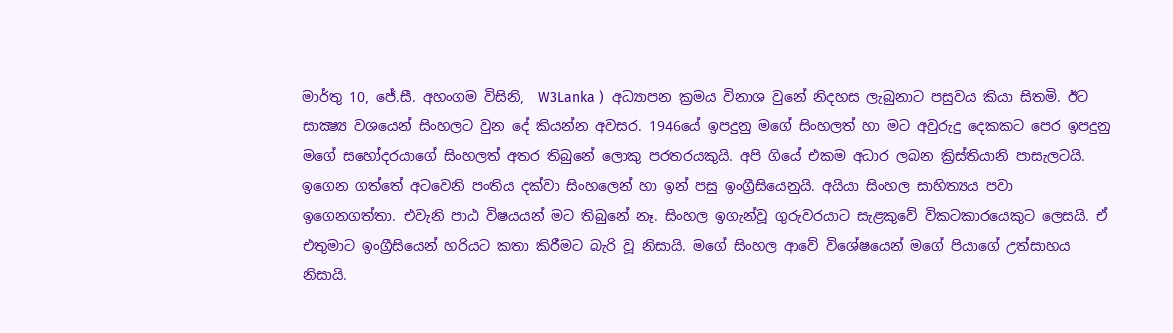මාර්තු 10, ජේ.සී. අහංගම විසිනි,  W3Lanka )  අධ්‍යාපන ක්‍රමය විනාශ වුනේ නිදහස ලැබුනාට පසුවය කියා සිතමි. ඊට සාක්‍ෂ්‍ය වශයෙන් සිංහලට වුන දේ කියන්න අවසර. 1946යේ ඉපදුනු මගේ සිංහලත් හා මට අවුරුදු දෙකකට පෙර ඉපදුනු මගේ සහෝදරයාගේ සිංහලත් අතර තිබුනේ ලොකු පරතරයකුයි. අපි ගියේ එකම අධාර ලබන ක්‍රිස්තියානි පාසැලටයි. ඉගෙන ගත්තේ අටවෙනි පංතිය දක්වා සිංහලෙන් හා ඉන් පසු ඉංග්‍රීසියෙනුයි. අයියා සිංහල සාහිත්‍යය පවා ඉගෙනගත්තා. එවැනි පාඨ විෂයයන් මට තිබුනේ නෑ. සිංහල ඉගැන්වූ ගුරුවරයාට සැළකුවේ විකටකාරයෙකුට ලෙසයි. ඒ එතුමාට ඉංග්‍රීසියෙන් හරියට කතා කිරීමට බැරි වූ නිසායි. මගේ සිංහල ආවේ විශේෂයෙන් මගේ පියාගේ උත්සාහය නිසායි.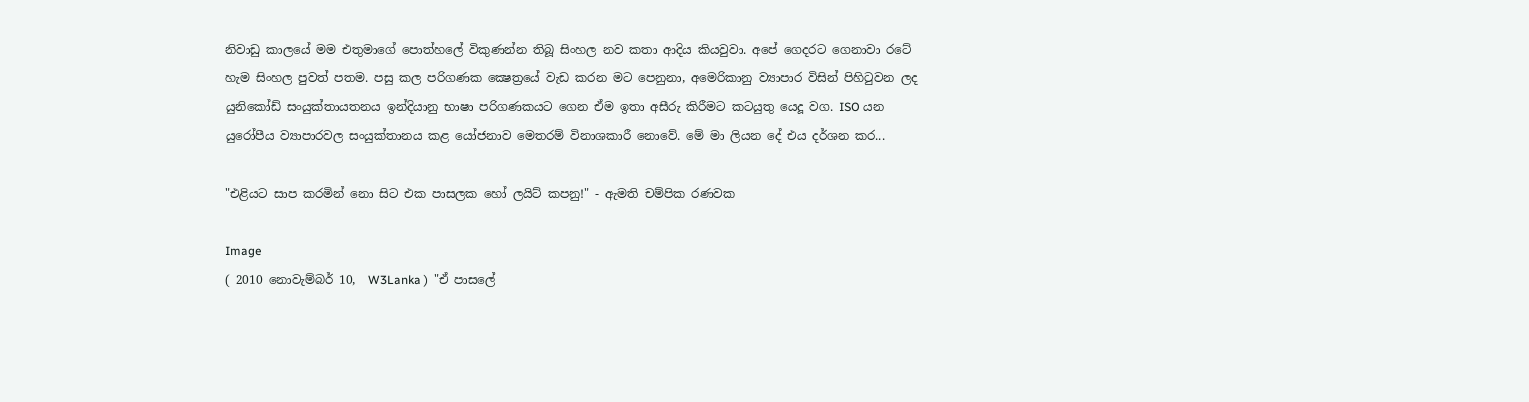නිවාඩු කාලයේ මම එතුමාගේ පොත්හලේ විකුණන්න තිබූ සිංහල නව කතා ආදිය කියවුවා. අපේ ගෙදරට ගෙනාවා රටේ හැම සිංහල පුවත් පතම. පසු කල පරිගණක ක්‍ෂෙත්‍රයේ වැඩ කරන මට පෙනුනා, අමෙරිකානු ව්‍යාපාර විසින් පිහිටුවන ලද යුනිකෝඩ් සංයුක්තායතනය ඉන්දියානු භාෂා පරිගණකයට ගෙන ඒම ඉතා අසීරු කිරීමට කටයුතු යෙදූ වග. ISO යන යුරෝපීය ව්‍යාපාරවල සංයුක්තානය කළ යෝජනාව මෙතරම් විනාශකාරී නොවේ. මේ මා ලියන දේ එය දර්ශන කර...

"එළියට සාප කරමින් නො සිට එක පාසලක හෝ ලයිට් කපනු!" - ඇමති චම්පික රණවක

Image
( 2010 නොවැම්බර් 10,  W3Lanka )  "ඒ පාසලේ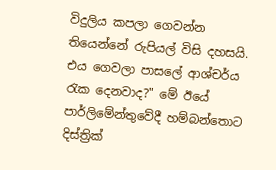විදුලිය කපලා ගෙවන්න තියෙන්නේ රුපියල් විසි දහසයි. එය ගෙවලා පාසලේ ආශ්චර්ය රැක දෙනවාද?" මේ ඊයේ පාර්ලිමේන්තුවේදී හම්බන්තොට දිස්ත්‍රික්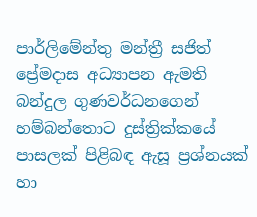පාර්ලිමේන්තු මන්ත්‍රී සජිත් ප්‍රේමදාස අධ්‍යාපන ඇමති බන්දුල ගුණවර්ධනගෙන් හම්බන්තොට දුස්ත්‍රික්කයේ පාසලක් පිළිබඳ ඇසූ ප්‍රශ්නයක් හා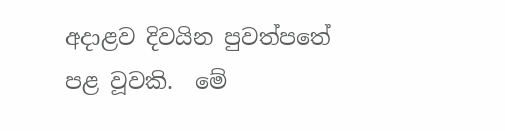අදාළව දිවයින පුවත්පතේ පළ වූවකි.  මේ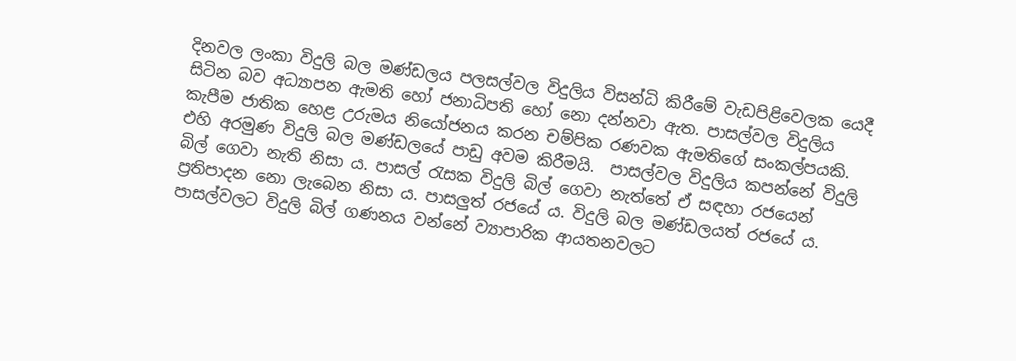දිනවල ලංකා විදුලි බල මණ්ඩලය පලසල්වල විදුලිය විසන්ධි කිරීමේ වැඩපිළිවෙලක යෙදී සිටින බව අධ්‍යාපන ඇමති හෝ ජනාධිපති හෝ නො දන්නවා ඇත. පාසල්වල විදුලිය කැපීම ජාතික හෙළ උරුමය නියෝජනය කරන චම්පික රණවක ඇමතිගේ සංකල්පයකි. එහි අරමුණ විදුලි බල මණ්ඩලයේ පාඩු අවම කිරීමයි.  පාසල්වල විදුලිය කපන්නේ විදුලි බිල් ගෙවා නැති නිසා ය. පාසල් රැසක විදුලි බිල් ගෙවා නැත්තේ ඒ සඳහා රජයෙන් ප්‍රතිපාදන නො ලැබෙන නිසා ය. පාසලුත් රජයේ ය. විදුලි බල මණ්ඩලයත් රජයේ ය.  පාසල්වලට විදුලි බිල් ගණනය වන්නේ ව්‍යාපාරික ආයතනවලට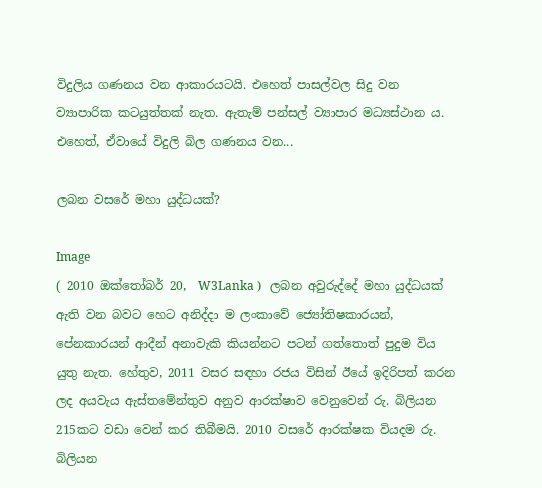විදුලිය ගණනය වන ආකාරයටයි. එහෙත් පාසල්වල සිදු වන ව්‍යාපාරික කටයුත්තක් නැත. ඇතැම් පන්සල් ව්‍යාපාර මධ්‍යස්ථාන ය. එහෙත්, ඒවායේ විදුලි බිල ගණනය වන...

ලබන වසරේ මහා යුද්ධයක්?

Image
( 2010 ඔක්තෝබර් 20,  W3Lanka )   ලබන අවුරුද්දේ මහා යුද්ධයක් ඇති වන බවට හෙට අනිද්දා ම ලංකාවේ ජ්‍යෝතිෂකාරයන්, පේනකාරයන් ආදීන් අනාවැකි කියන්නට පටන් ගත්තොත් පුදුම විය යුතු නැත. හේතුව, 2011 වසර සඳහා රජය විසින් ඊයේ ඉදිරිපත් කරන ලද අයවැය ඇස්තමේන්තුව අනුව ආරක්ෂාව වෙනුවෙන් රු. බිලියන 215කට වඩා වෙන් කර තිබීමයි. 2010 වසරේ ආරක්ෂක වියදම රු. බිලියන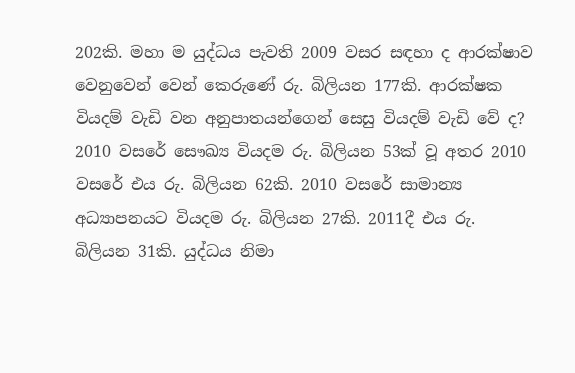202කි. මහා ම යුද්ධය පැවති 2009 වසර සඳහා ද ආරක්ෂාව වෙනුවෙන් වෙන් කෙරුණේ රු. බිලියන 177කි. ආරක්ෂක වියදම් වැඩි වන අනුපාතයන්ගෙන් සෙසු වියදම් වැඩි වේ ද? 2010 වසරේ සෞඛ්‍ය වියදම රු. බිලියන 53ක් වූ අතර 2010 වසරේ එය රු. බිලියන 62කි. 2010 වසරේ සාමාන්‍ය අධ්‍යාපනයට වියදම රු. බිලියන 27කි. 2011දී එය රු. බිලියන 31කි. යුද්ධය නිමා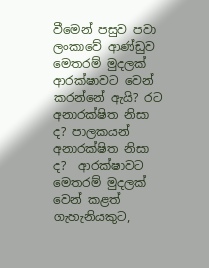වීමෙන් පසුව පවා ලංකාවේ ආණ්ඩුව මෙතරම් මුදලක් ආරක්ෂාවට වෙන් කරන්නේ ඇයි? රට අනාරක්ෂිත නිසා ද? පාලකයන් අනාරක්ෂිත නිසා ද?  ආරක්ෂාවට මෙතරම් මුදලක් වෙන් කළත් ගැහැනියකුට,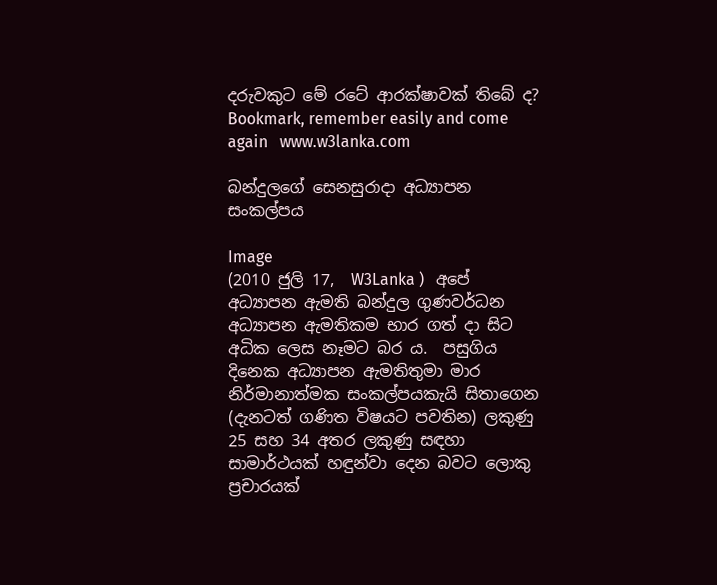දරුවකුට මේ රටේ ආරක්ෂාවක් තිබේ ද?  Bookmark, remember easily and come again   www.w3lanka.com

බන්දුලගේ සෙනසුරාදා අධ්‍යාපන සංකල්පය

Image
(2010 ජුලි 17,  W3Lanka )   අපේ අධ්‍යාපන ඇමති බන්දුල ගුණවර්ධන අධ්‍යාපන ඇමතිකම භාර ගත් දා සිට අධික ලෙස නෑමට බර ය.  පසුගිය දිනෙක අධ්‍යාපන ඇමතිතුමා මාර නිර්මානාත්මක සංකල්පයකැයි සිතාගෙන (දැනටත් ගණිත විෂයට පවතින) ලකුණු 25 සහ 34 අතර ලකුණු සඳහා සාමාර්ථයක් හඳුන්වා දෙන බවට ලොකු ප්‍රචාරයක්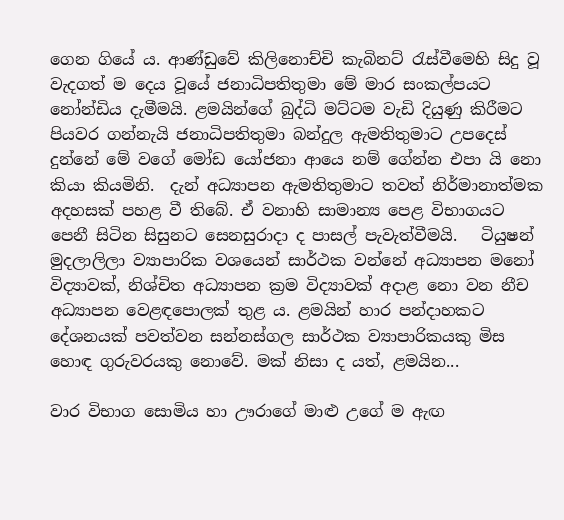ගෙන ගියේ ය. ආණ්ඩුවේ කිලිනොච්චි කැබිනට් රැස්වීමෙහි සිදු වූ වැදගත් ම දෙය වූයේ ජනාධිපතිතුමා ‍මේ මාර සංකල්පයට නෝන්ඩිය දැමීමයි. ළමයින්ගේ බුද්ධි මට්ටම වැඩි දියුණු කිරීමට පියවර ගන්නැයි ජනාධිපතිතුමා බන්දුල ඇමතිතුමාට උපදෙස් දුන්නේ මේ වගේ මෝඩ යෝජනා ආයෙ නම් ගේන්න එපා යි නො කියා කියමිනි.  දැන් අධ්‍යාපන ඇමතිතුමාට තවත් නිර්මානාත්මක අදහසක් පහළ වී තිබේ. ඒ වනාහි සාමාන්‍ය පෙළ විභාගයට පෙනී සිටින සිසුනට සෙනසුරාදා ද පාසල් පැවැත්වීමයි.   ටියුෂන් මුදලාලිලා ව්‍යාපාරික වශයෙන් සාර්ථක වන්නේ අධ්‍යාපන මනෝ විද්‍යාවක්, නිශ්චිත අධ්‍යාපන ක්‍රම විද්‍යාවක් අදාළ නො වන නීච අධ්‍යාපන වෙළඳපොලක් තුළ ය. ළමයින් හාර පන්දාහකට දේශනයක් පවත්වන සන්නස්ගල සාර්ථක ව්‍යාපාරිකයකු මිස හොඳ ගුරුවරයකු නොවේ. මක් නිසා ද යත්, ළමයින...

වාර විභාග සොමිය හා ඌරා‍ගේ මාළු උගේ ම ඇඟ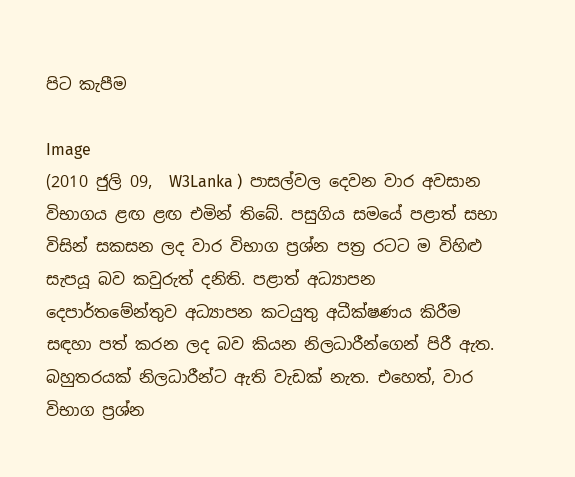පිට කැපීම

Image
(2010 ජුලි 09,  W3Lanka )  පාසල්වල දෙවන වාර අවසාන විභාගය ළඟ ළඟ එමින් තිබේ. පසුගිය සමයේ පළාත් සභා විසින් සකසන ලද වාර විභාග ප්‍රශ්න පත්‍ර රටට ම විහිළු සැපයූ බව කවුරුත් දනිති. පළාත් අධ්‍යාපන දෙපාර්තමේන්තුව අධ්‍යාපන කටයුතු අධීක්ෂණය කිරීම සඳහා පත් කරන ලද බව කියන නිලධාරීන්ගෙන් පිරී ඇත. බහුතරයක් නිලධාරීන්ට ඇති වැඩක් නැත. එහෙත්, වාර විභාග ප්‍රශ්න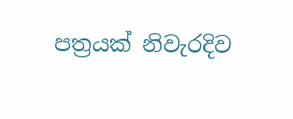පත්‍රයක් නිවැරදිව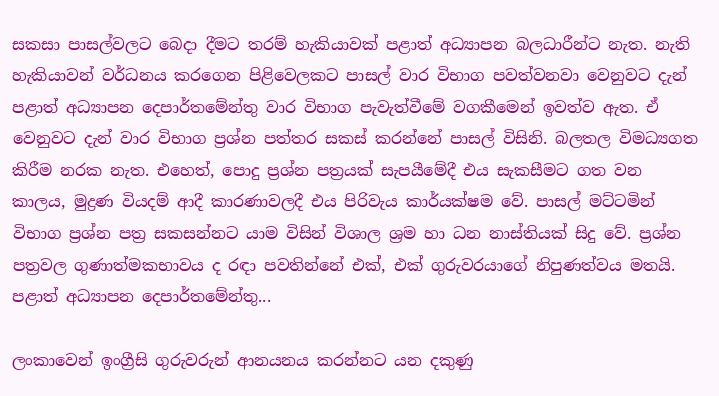සකසා පාසල්වලට බෙදා දීමට තරම් හැකියාවක් පළාත් අධ්‍යාපන බලධාරීන්ට නැත. නැති හැකියාවන් වර්ධනය කරගෙන පිළිවෙලකට පාසල් වාර විභාග පවත්වනවා වෙනුවට දැන් පළාත් අධ්‍යාපන දෙපාර්තමේන්තු වාර විභාග පැවැත්වීමේ වගකීමෙන් ඉවත්ව ඇත. ඒ වෙනුවට දැන් වාර විභාග ප්‍රශ්න පත්තර සකස් කරන්නේ පාසල් විසිනි. බලතල විමධ්‍යගත කිරීම නරක නැත. එහෙත්, පොදු ප්‍රශ්න පත්‍රයක් සැපයීමේදී එය සැකසීමට ගත වන කාලය, මුද්‍රණ වියදම් ආදී කාරණාවලදී එය පිරිවැය කාර්යක්ෂම වේ. පාසල් මට්ටමින් විභාග ප්‍රශ්න පත්‍ර සකසන්නට යාම විසින් විශාල ශ්‍රම හා ධන නාස්තියක් සිදු වේ. ප්‍රශ්න පත්‍රවල ගුණාත්මකභාවය ද රඳා පවතින්නේ එක්, එක් ගුරුවරයාගේ නිපුණත්වය මතයි. පළාත් අධ්‍යාපන දෙපාර්තමේන්තු...

ලංකාවෙන් ඉංග්‍රීසි ගුරුවරුන් ආනයනය කරන්නට යන දකුණු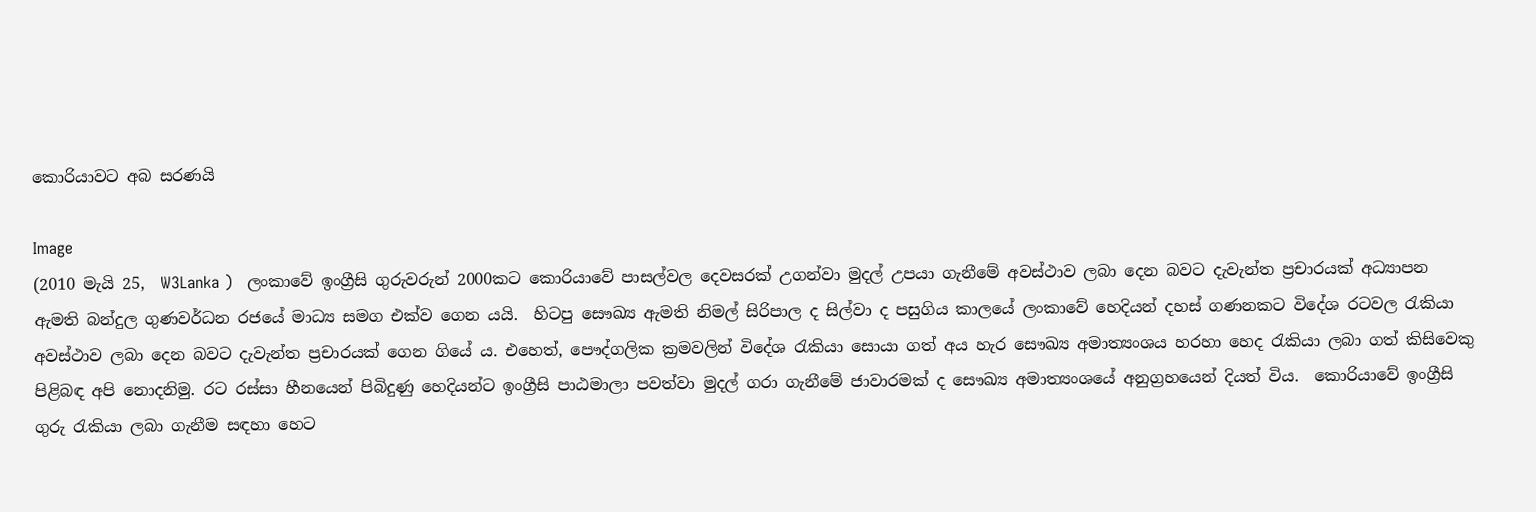කොරියාවට අබ සරණයි

Image
(2010 මැයි 25,  W3Lanka )   ලංකාවේ ඉංග්‍රීසි ගුරුවරුන් 2000කට කොරියාවේ පාසල්වල දෙවසරක් උගන්වා මුදල් උපයා ගැනීමේ අවස්ථාව ලබා දෙන බවට දැවැන්ත ප්‍රචාරයක් අධ්‍යාපන ඇමති බන්දුල ගුණවර්ධන රජයේ මාධ්‍ය සමග එක්ව ගෙන යයි.  හිටපු සෞඛ්‍ය ඇමති නිමල් සිරිපාල ද සිල්වා ද පසුගිය කාලයේ ලංකාවේ හෙදියන් දහස් ගණනකට විදේශ රටවල රැකියා අවස්ථාව ලබා දෙන බවට දැවැන්ත ප්‍රචාරයක් ගෙන ගියේ ය. එහෙත්, පෞද්ගලික ක්‍රමවලින් විදේශ රැකියා සොයා ගත් අය හැර සෞඛ්‍ය අමාත්‍යංශය හරහා හෙද රැකියා ලබා ගත් කිසිවෙකු පිළිබඳ අපි නොදනිමු. රට රස්සා හීනයෙන් පිබිදුණු හෙදියන්ට ඉංග්‍රීසි පාඨමාලා පවත්වා මුදල් ගරා ගැනීමේ ජාවාරමක් ද සෞඛ්‍ය අමාත්‍යංශයේ අනුග්‍රහයෙන් දියත් විය.  කොරියාවේ ඉංග්‍රීසි ගුරු රැකියා ලබා ගැනීම සඳහා හෙට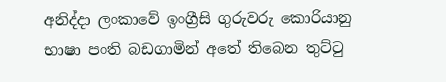අනිද්දා ලංකාවේ ඉංග්‍රීසි ගුරුවරු කොරියානු භාෂා පංති බඩගාමින් අතේ තිබෙන තුට්ටු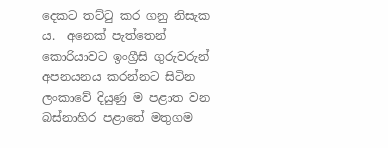දෙකට තට්ටු කර ගනු නිසැක ය.  අනෙක් පැත්තෙන් කොරියාවට ඉංග්‍රීසි ගුරුවරුන් අපනයනය කරන්නට සිටින ලංකාවේ දියුණු ම පළාත වන බස්නාහිර පළාතේ මතුගම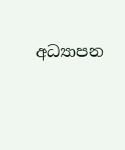අධ්‍යාපන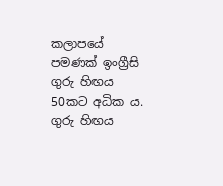කලාපයේ පමණක් ඉංග්‍රීසි ගුරු හිඟය 50කට අධික ය. ගුරු හිඟය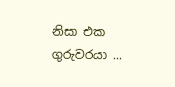නිසා එක ගුරුවරයා ...